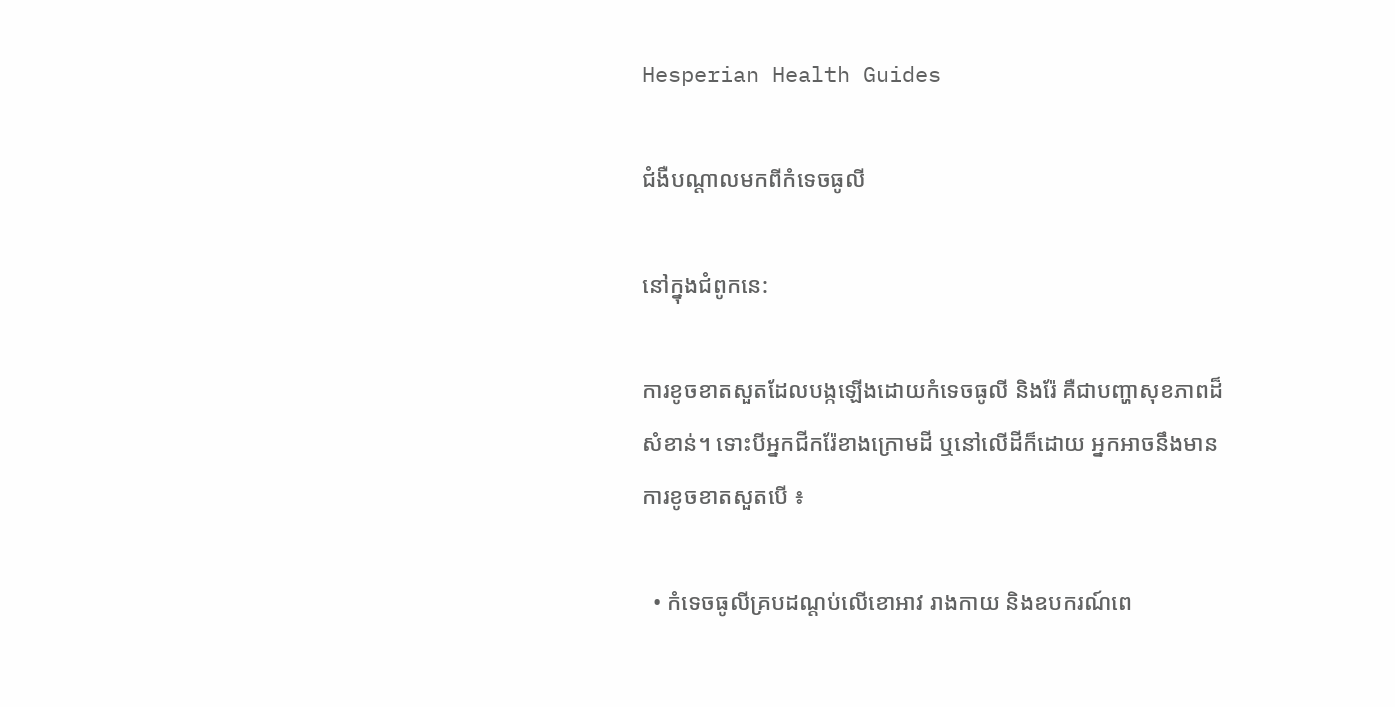Hesperian Health Guides

ជំងឺបណ្តាលមកពីកំទេចធូលី

នៅក្នុងជំពូកនេ:

ការខូចខាតសួតដែលបង្កឡើងដោយកំទេចធូលី និងរ៉ែ គឺជាបញ្ហាសុខភាពដ៏សំខាន់។ ទោះបីអ្នកជីករ៉ែខាងក្រោមដី ឬនៅលើដីក៏ដោយ អ្នកអាចនឹងមានការខូចខាតសួតបើ ៖

  • កំទេចធូលីគ្របដណ្តប់លើខោអាវ រាងកាយ និងឧបករណ៍ពេ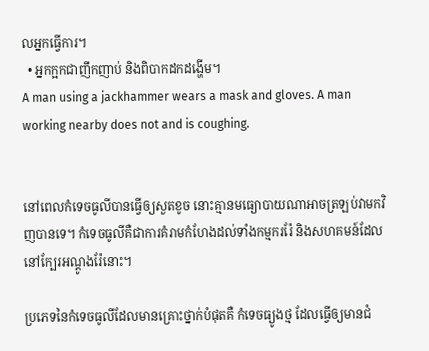លអ្នកធ្វើការ។
  • អ្នកក្អកជាញឹកញាប់ និងពិបាកដកដង្ហើម។
A man using a jackhammer wears a mask and gloves. A man working nearby does not and is coughing.


នៅពេលកំទេចធូលីបានធ្វើឲ្យសួតខូច នោះគ្មានមធ្យោបាយណាអាចត្រឡប់វាមកវិញបានទេ។ កំទេចធូលីគឺជាការគំរាមកំហែងដល់ទាំងកម្មកររ៉ែ និងសហគមន៍ដែលនៅក្បែរអណ្តូងរ៉ែនោះ។

ប្រភេទនៃកំទេចធូលីដែលមានគ្រោះថ្នាក់បំផុតគឺ កំទេចធ្យូងថ្ម ដែលធ្វើឲ្យមានជំ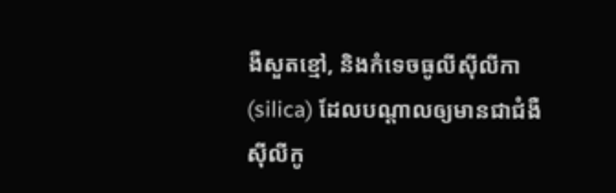ងឺសួតខ្មៅ, និងកំទេចធូលីស៊ីលីកា(silica) ដែលបណ្តាលឲ្យមានជាជំងឺស៊ីលីកូ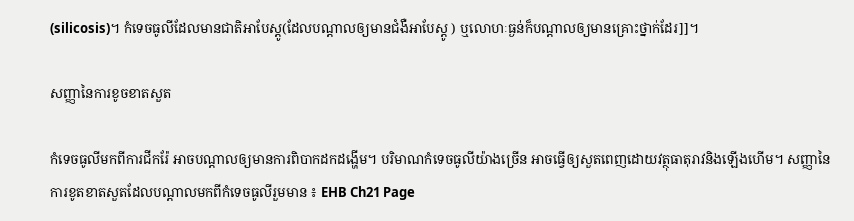(silicosis)។ កំទេចធូលីដែលមានជាតិអាបែស្តូ(ដែលបណ្តាលឲ្យមានជំងឺអាបែស្តូ ) ឬលោហៈធ្ងន់ក៏បណ្តាលឲ្យមានគ្រោះថ្នាក់ដែរ]]។

សញ្ញានៃការខូចខាតសួត

កំទេចធូលីមកពីការជីករ៉ែ អាចបណ្តាលឲ្យមានការពិបាកដកដង្ហើម។ បរិមាណកំទេចធូលីយ៉ាងច្រើន អាចធ្វើឲ្យសួតពេញដោយវត្ថុធាតុរាវនិងឡើងហើម។ សញ្ញានៃការខូតខាតសួតដែលបណ្តាលមកពីកំទេចធូលីរួមមាន ៖ EHB Ch21 Page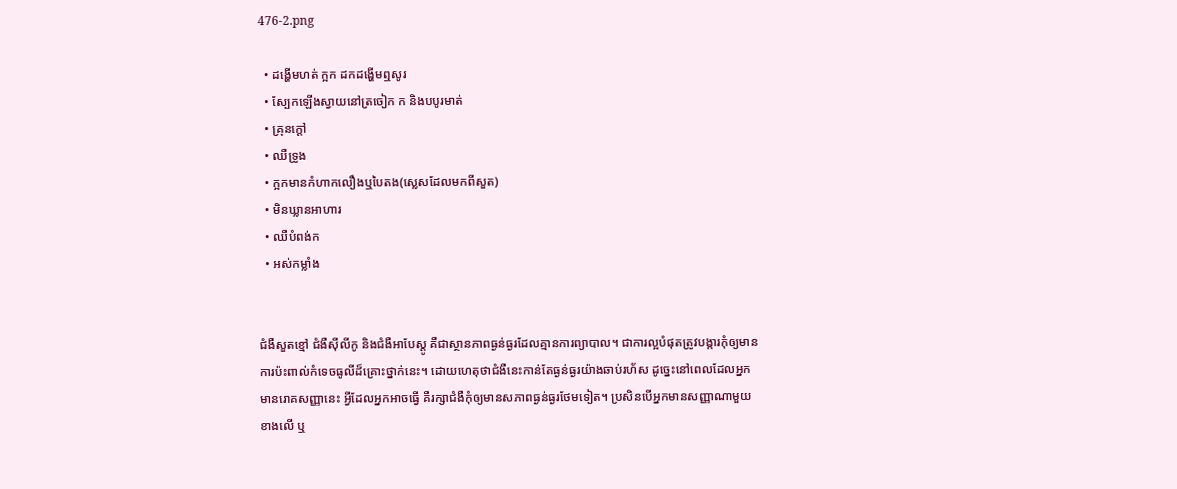476-2.png

  • ដង្ហើមហត់ ក្អក ដកដង្ហើមឮសូរ
  • ស្បែកឡើងស្វាយនៅត្រចៀក ក និងបបូរមាត់
  • គ្រុនក្តៅ
  • ឈឺទ្រូង
  • ក្អកមានកំហាកលឿងឬបៃតង(ស្លេសដែលមកពីសួត)
  • មិនឃ្លានអាហារ
  • ឈឺបំពង់ក
  • អស់កម្លាំង


ជំងឺសួតខ្មៅ ជំងឺស៊ីលីកូ និងជំងឺអាបែស្តូ គឺជាស្ថានភាពធ្ងន់ធ្ងរដែលគ្មានការព្យាបាល។ ជាការល្អបំផុតត្រូវបង្ការកុំឲ្យមានការប៉ះពាល់កំទេចធូលីដ៏គ្រោះថ្នាក់នេះ។ ដោយហេតុថាជំងឺនេះកាន់តែធ្ងន់ធ្ងរយ៉ាងឆាប់រហ័ស ដូច្នេះនៅពេលដែលអ្នកមានរោគសញ្ញានេះ អ្វីដែលអ្នកអាចធ្វើ គឺរក្សាជំងឺកុំឲ្យមានសភាពធ្ងន់ធ្ងរថែមទៀត។ ប្រសិនបើអ្នកមានសញ្ញាណាមួយខាងលើ ឬ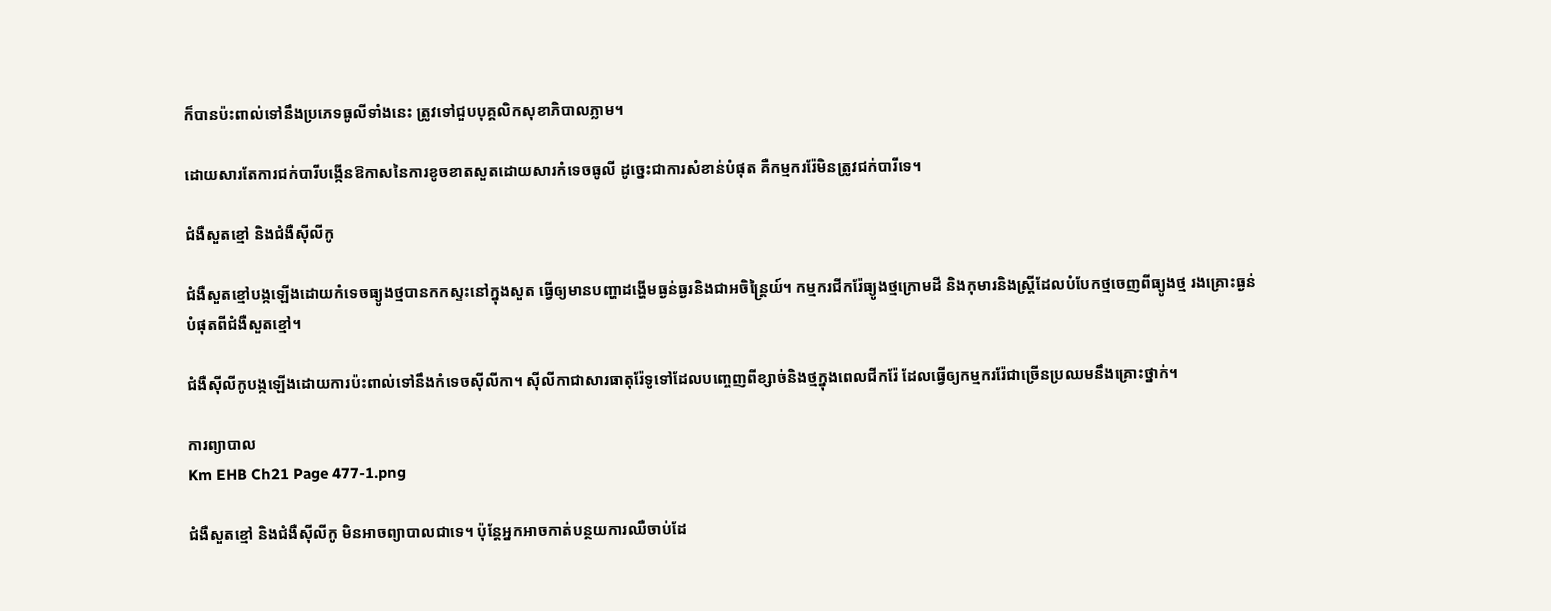ក៏បានប៉ះពាល់ទៅនឹងប្រភេទធូលីទាំងនេះ ត្រូវទៅជួបបុគ្គលិកសុខាភិបាលភ្លាម។

ដោយសារតែការជក់បារីបង្កើនឱកាសនៃការខូចខាតសួតដោយសារកំទេចធូលី ដូច្នេះជាការសំខាន់បំផុត គឺកម្មកររ៉ែមិនត្រូវជក់បារីទេ។

ជំងឺសួតខ្មៅ និងជំងឺស៊ីលីកូ

ជំងឺសួតខ្មៅបង្កឡើងដោយកំទេចធ្យូងថ្មបានកកស្ទះនៅក្នុងសួត ធ្វើឲ្យមានបញ្ហាដង្ហើមធ្ងន់ធ្ងរនិងជាអចិន្ត្រៃយ៍។ កម្មករជីករ៉ែធ្យូងថ្មក្រោមដី និងកុមារនិងស្ត្រីដែលបំបែកថ្មចេញពីធ្យូងថ្ម រងគ្រោះធ្ងន់បំផុតពីជំងឺសួតខ្មៅ។

ជំងឺស៊ីលីកូបង្កឡើងដោយការប៉ះពាល់ទៅនឹងកំទេចស៊ីលីកា។ ស៊ីលីកាជាសារធាតុរ៉ែទូទៅដែលបញ្ចេញពីខ្សាច់និងថ្មក្នុងពេលជីករ៉ែ ដែលធ្វើឲ្យកម្មកររ៉ែជាច្រើនប្រឈមនឹងគ្រោះថ្នាក់។

ការព្យាបាល
Km EHB Ch21 Page 477-1.png

ជំងឺសួតខ្មៅ និងជំងឺស៊ីលីកូ មិនអាចព្យាបាលជាទេ។ ប៉ុន្តែអ្នកអាចកាត់បន្ថយការឈឺចាប់ដែ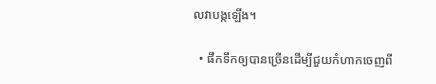លវាបង្កឡើង។

  • ផឹកទឹកឲ្យបានច្រើនដើម្បីជួយកំហាកចេញពី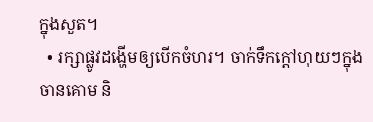ក្នុងសួត។
  • រក្សាផ្លូវដង្ហើមឲ្យបើកចំហរ។ ចាក់ទឹកក្តៅហុយៗក្នុងចានគោម និ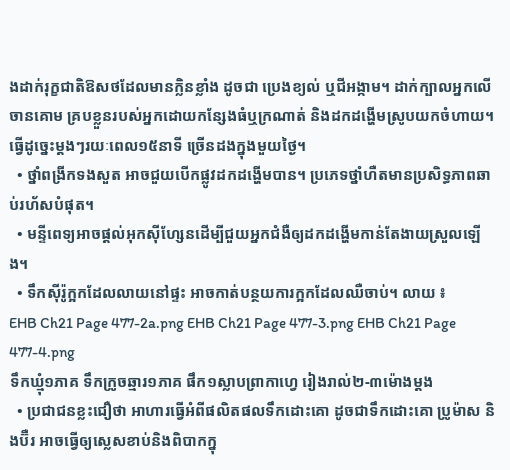ងដាក់រុក្ខជាតិឱសថដែលមានក្លិនខ្លាំង ដូចជា ប្រេងខ្យល់ ឬជីអង្កាម។ ដាក់ក្បាលអ្នកលើចានគោម គ្របខ្លួនរបស់អ្នកដោយកន្សែងធំឬក្រណាត់ និងដកដង្ហើមស្រូបយកចំហាយ។ ធ្វើដូច្នេះម្តងៗរយៈពេល១៥នាទី ច្រើនដងក្នុងមួយថ្ងៃ។
  • ថ្នាំពង្រីកទងសួត អាចជួយបើកផ្លូវដកដង្ហើមបាន។ ប្រភេទថ្នាំហឺតមានប្រសិទ្ធភាពឆាប់រហ័សបំផុត។
  • មន្ទីពេទ្យអាចផ្តល់អុកស៊ីហ្សែនដើម្បីជួយអ្នកជំងឺឲ្យដកដង្ហើមកាន់តែងាយស្រួលឡើង។
  • ទឹកស៊ីរ៉ូក្អកដែលលាយនៅផ្ទះ អាចកាត់បន្ថយការក្អកដែលឈឺចាប់។ លាយ ៖
EHB Ch21 Page 477-2a.png EHB Ch21 Page 477-3.png EHB Ch21 Page 477-4.png
ទឹកឃ្មុំ១ភាគ ទឹកក្រូចឆ្មារ១ភាគ ផឹក១ស្លាបព្រាកាហ្វេ រៀងរាល់២-៣ម៉ោងម្តង
  • ប្រជាជនខ្លះជឿថា អាហារធ្វើអំពីផលិតផលទឹកដោះគោ ដូចជាទឹកដោះគោ ប្រូម៉ាស និងប៊ឺរ អាចធ្វើឲ្យស្លេសខាប់និងពិបាកក្នុ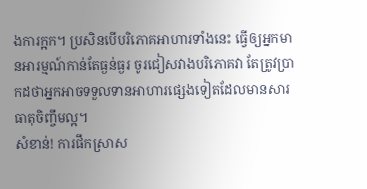ងការក្អក។ ប្រសិនបើបរិភោគអាហារទាំងនេះ ធ្វើឲ្យអ្នកមានអារម្មណ៍កាន់តែធ្ងន់ធ្ងរ ចូរជៀសវាងបរិភោគវា តែត្រូវប្រាកដថាអ្នកអាចទទួលទានអាហារផ្សេងទៀតដែលមានសារធាតុចិញ្ចឹមល្អ។
សំខាន់! ការផឹកស្រាស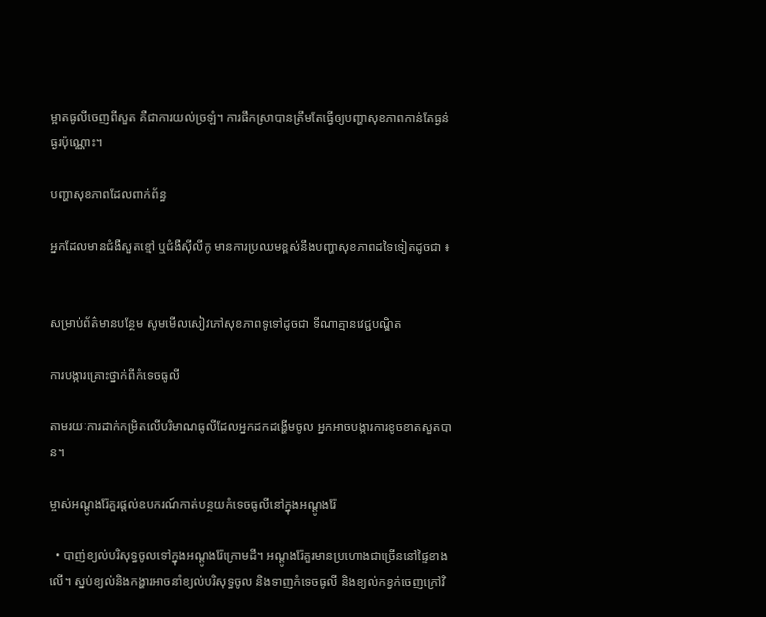ម្អាតធូលីចេញពីសួត គឺជាការយល់ច្រឡំ។ ការផឹកស្រាបានត្រឹមតែធ្វើឲ្យបញ្ហាសុខភាពកាន់តែធ្ងន់ធ្ងរប៉ុណ្ណោះ។

បញ្ហាសុខភាពដែលពាក់ព័ន្ធ

អ្នកដែលមានជំងឺសួតខ្មៅ ឬជំងឺស៊ីលីកូ មានការប្រឈមខ្ពស់នឹងបញ្ហាសុខភាពដទៃទៀតដូចជា ៖


សម្រាប់ព័ត៌មានបន្ថែម សូមមើលសៀវភៅសុខភាពទូទៅដូចជា ទីណាគ្មានវេជ្ជបណ្ឌិត

ការបង្ការគ្រោះថ្នាក់ពីកំទេចធូលី

តាមរយៈការដាក់កម្រិតលើបរិមាណធូលីដែលអ្នកដកដង្ហើមចូល អ្នកអាចបង្ការការខូចខាតសួតបាន។

ម្ចាស់អណ្តូងរ៉ែគួរផ្តល់ឧបករណ៍កាត់បន្ថយកំទេចធូលីនៅក្នុងអណ្តូងរ៉ែ

  • បាញ់ខ្យល់បរិសុទ្ធចូលទៅក្នុងអណ្តូងរ៉ែក្រោមដី។ អណ្តូងរ៉ែគួរមានប្រហោងជាច្រើននៅផ្ទៃខាងលើ។ ស្នប់ខ្យល់និងកង្ហារអាចនាំខ្យល់បរិសុទ្ធចូល និងទាញកំទេចធូលី និងខ្យល់កខ្វក់ចេញក្រៅវិ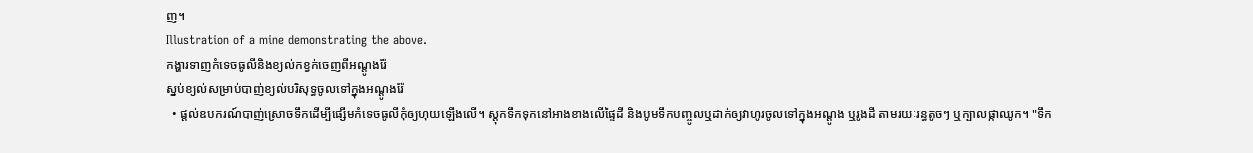ញ។
Illustration of a mine demonstrating the above.
កង្ហារទាញកំទេចធូលីនិងខ្យល់កខ្វក់ចេញពីអណ្តូងរ៉ែ
ស្នប់ខ្យល់សម្រាប់បាញ់ខ្យល់បរិសុទ្ធចូលទៅក្នុងអណ្តូងរ៉ែ
  • ផ្តល់ឧបករណ៍បាញ់ស្រោចទឹកដើម្បីផ្សើមកំទេចធូលីកុំឲ្យហុយឡើងលើ។ ស្តុកទឹកទុកនៅអាងខាងលើផ្ទៃដី និងបូមទឹកបញ្ចូលឬដាក់ឲ្យវាហូរចូលទៅក្នុងអណ្តូង ឬរូងដី តាមរយៈរន្ធតូចៗ ឬក្បាលផ្កាឈូក។ "ទឹក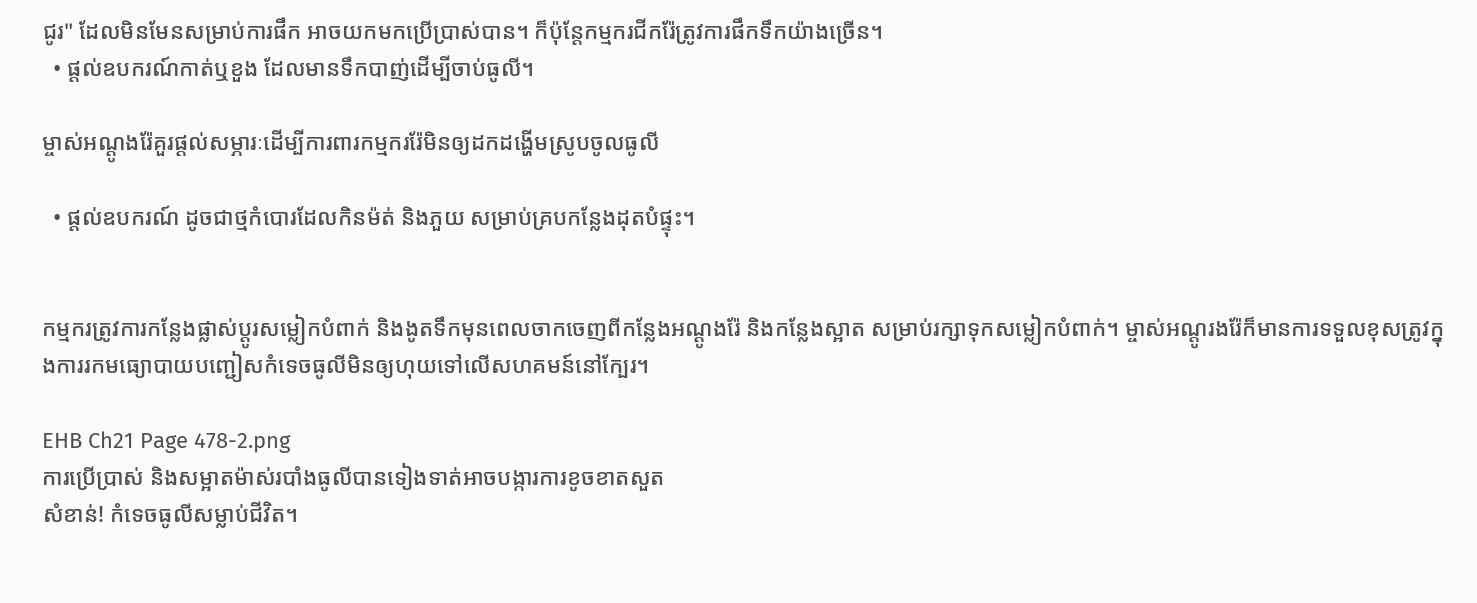ជូរ" ដែលមិនមែនសម្រាប់ការផឹក អាចយកមកប្រើប្រាស់បាន។ ក៏ប៉ុន្តែកម្មករជីករ៉ែត្រូវការផឹកទឹកយ៉ាងច្រើន។
  • ផ្តល់ឧបករណ៍កាត់ឬខួង ដែលមានទឹកបាញ់ដើម្បីចាប់ធូលី។

ម្ចាស់អណ្តូងរ៉ែគួរផ្តល់សម្ភារៈដើម្បីការពារកម្មកររ៉ែមិនឲ្យដកដង្ហើមស្រូបចូលធូលី

  • ផ្តល់ឧបករណ៍ ដូចជាថ្មកំបោរដែលកិនម៉ត់ និងភួយ សម្រាប់គ្របកន្លែងដុតបំផ្ទុះ។


កម្មករត្រូវការកន្លែងផ្លាស់ប្តូរសម្លៀកបំពាក់ និងងូតទឹកមុនពេលចាកចេញពីកន្លែងអណ្តូងរ៉ែ និងកន្លែងស្អាត សម្រាប់រក្សាទុកសម្លៀកបំពាក់។ ម្ចាស់អណ្តូរងរ៉ែក៏មានការទទួលខុសត្រូវក្នុងការរកមធ្យោបាយបញ្ជៀសកំទេចធូលីមិនឲ្យហុយទៅលើសហគមន៍នៅក្បែរ។

EHB Ch21 Page 478-2.png
ការប្រើប្រាស់ និងសម្អាតម៉ាស់របាំងធូលីបានទៀងទាត់អាចបង្ការការខូចខាតសួត
សំខាន់! កំទេចធូលីសម្លាប់ជីវិត។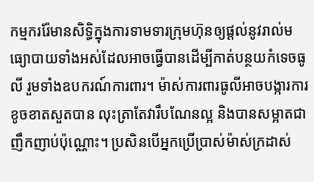កម្មកររ៉ែមានសិទ្ធិក្នុងការទាមទារក្រុមហ៊ុនឲ្យផ្តល់នូវរាល់មធ្យោបាយទាំងអស់ដែលអាចធ្វើបានដើម្បីកាត់បន្ថយកំទេចធូលី រួមទាំងឧបករណ៍ការពារ។ ម៉ាស់ការពារធូលីអាចបង្ការការខូចខាតសួតបាន លុះត្រាតែវារឹបណែនល្អ និងបានសម្អាតជាញឹកញាប់ប៉ុណ្ណោះ។ ប្រសិនបើអ្នកប្រើប្រាស់ម៉ាស់ក្រដាស់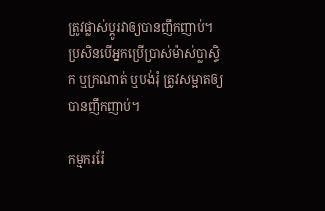ត្រូវផ្លាស់ប្តូរវាឲ្យបានញឹកញាប់។ ប្រសិនបើអ្នកប្រើប្រាស់ម៉ាស់ប្លាស្ទិក ឬក្រណាត់ ឬបង់រុំ ត្រូវសម្អាតឲ្យបានញឹកញាប់។

កម្មកររ៉ែ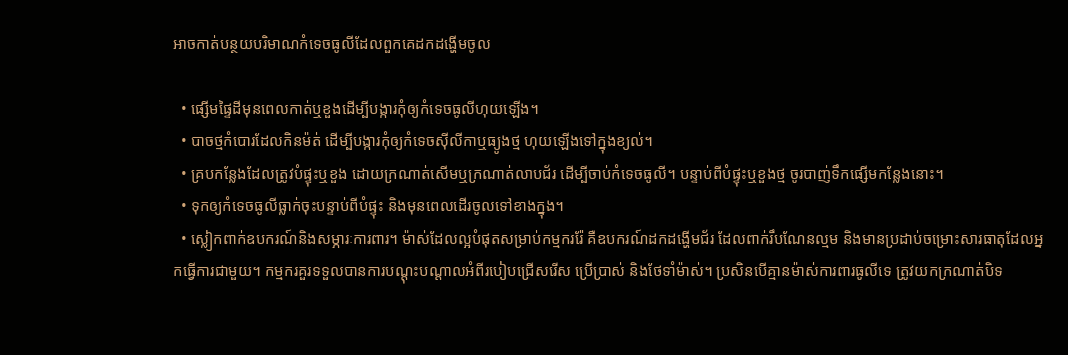អាចកាត់បន្ថយបរិមាណកំទេចធូលីដែលពួកគេដកដង្ហើមចូល

  • ផ្សើមផ្ទៃដីមុនពេលកាត់ឬខួងដើម្បីបង្ការកុំឲ្យកំទេចធូលីហុយឡើង។
  • បាចថ្មកំបោរដែលកិនម៉ត់ ដើម្បីបង្ការកុំឲ្យកំទេចស៊ីលីកាឬធ្យូងថ្ម ហុយឡើងទៅក្នុងខ្យល់។
  • គ្របកន្លែងដែលត្រូវបំផ្ទុះឬខួង ដោយក្រណាត់សើមឬក្រណាត់លាបជ័រ ដើម្បីចាប់កំទេចធូលី។ បន្ទាប់ពីបំផ្ទុះឬខួងថ្ម ចូរបាញ់ទឹកផ្សើមកន្លែងនោះ។
  • ទុកឲ្យកំទេចធូលីធ្លាក់ចុះបន្ទាប់ពីបំផ្ទុះ និងមុនពេលដើរចូលទៅខាងក្នុង។
  • ស្លៀកពាក់ឧបករណ៍និងសម្ភារៈការពារ។ ម៉ាស់ដែលល្អបំផុតសម្រាប់កម្មកររ៉ែ គឺឧបករណ៍ដកដង្ហើមជ័រ ដែលពាក់រឹបណែនល្មម និងមានប្រដាប់ចម្រោះសារធាតុដែលអ្នកធ្វើការជាមួយ។ កម្មករគួរទទួលបានការបណ្តុះបណ្តាលអំពីរបៀបជ្រើសរើស ប្រើប្រាស់ និងថែទាំម៉ាស់។ ប្រសិនបើគ្មានម៉ាស់ការពារធូលីទេ ត្រូវយកក្រណាត់បិទ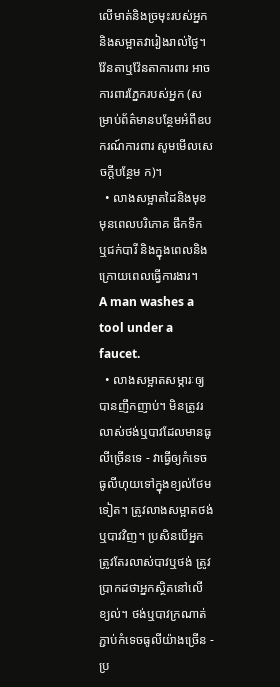លើមាត់និងច្រមុះរបស់អ្នក និងសម្អាតវារៀងរាល់ថ្ងៃ។ វ៉ែនតាឬវ៉ែនតាការពារ អាចការពារភ្នែករបស់អ្នក (សម្រាប់ព័ត៌មានបន្ថែមអំពីឧបករណ៍ការពារ សូមមើលសេចក្តីបន្ថែម ក)។
  • លាងសម្អាតដៃនិងមុខ មុនពេលបរិភោគ ផឹកទឹក ឬជក់បារី និងក្នុងពេលនិងក្រោយពេលធ្វើការងារ។
A man washes a tool under a faucet.
  • លាងសម្អាតសម្ភារៈឲ្យបានញឹកញាប់។ មិនត្រូវរលាស់ថង់ឬបាវដែលមានធូលីច្រើនទេ - វាធ្វើឲ្យកំទេចធូលីហុយទៅក្នុងខ្យល់ថែមទៀត។ ត្រូវលាងសម្អាតថង់ឬបាវវិញ។ ប្រសិនបើអ្នកត្រូវតែរលាស់បាវឬថង់ ត្រូវប្រាកដថាអ្នកស្ថិតនៅលើខ្យល់។ ថង់ឬបាវក្រណាត់ ភ្ជាប់កំទេចធូលីយ៉ាងច្រើន - ប្រ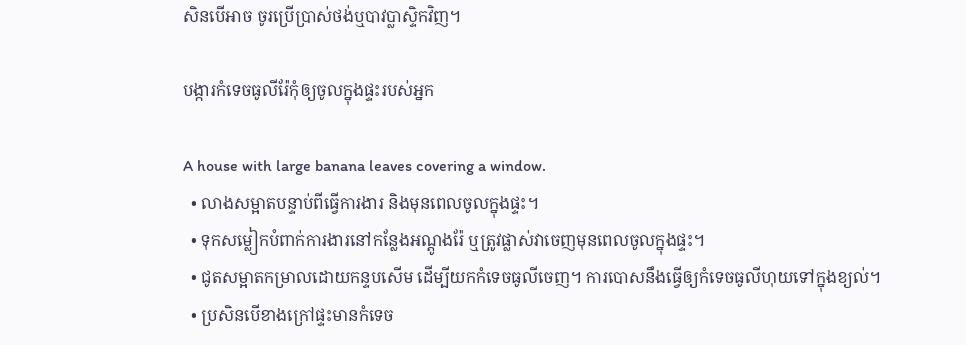សិនបើអាច ចូរប្រើប្រាស់ថង់ឬបាវប្លាស្ទិកវិញ។

បង្ការកំទេចធូលីរ៉ែកុំឲ្យចូលក្នុងផ្ទះរបស់អ្នក

A house with large banana leaves covering a window.
  • លាងសម្អាតបន្ទាប់ពីធ្វើការងារ និងមុនពេលចូលក្នុងផ្ទះ។
  • ទុកសម្លៀកបំពាក់ការងារនៅកន្លែងអណ្តូងរ៉ែ ឬត្រូវផ្លាស់វាចេញមុនពេលចូលក្នុងផ្ទះ។
  • ជូតសម្អាតកម្រាលដោយកន្ទបសើម ដើម្បីយកកំទេចធូលីចេញ។ ការបោសនឹងធ្វើឲ្យកំទេចធូលីហុយទៅក្នុងខ្យល់។
  • ប្រសិនបើខាងក្រៅផ្ទះមានកំទេច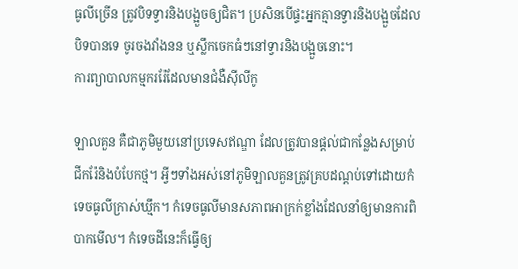ធូលីច្រើន ត្រូវបិទទ្វារនិងបង្អួចឲ្យជិត។ ប្រសិនបើផ្ទះអ្នកគ្មានទ្វារនិងបង្អួចដែលបិទបានទេ ចូរចងវាំងនន ឬស្លឹកចេកធំៗនៅទ្វារនិងបង្អួចនោះ។
ការព្យាបាលកម្មកររ៉ែដែលមានជំងឺស៊ីលីកូ

ឡាលគួន គឺជាភូមិមួយនៅប្រទេសឥណ្ឌា ដែលត្រូវបានផ្តល់ជាកន្លែងសម្រាប់ជីករ៉ែនិងបំបែកថ្ម។ អ្វីៗទាំងអស់នៅភូមិឡាលគួនត្រូវគ្របដណ្តប់ទៅដោយកំទេចធូលីក្រាស់ឃ្មឹក។ កំទេចធូលីមានសភាពអាក្រក់ខ្លាំងដែលនាំឲ្យមានការពិបាកមើល។ កំទេចដីនេះក៏ធ្វើឲ្យ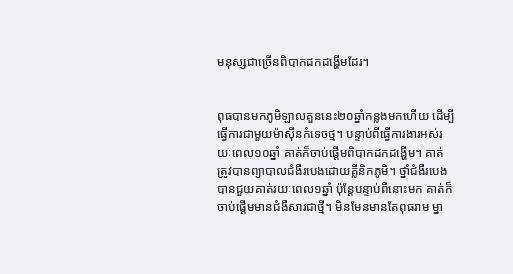មនុស្សជាច្រើនពិបាកដកដង្ហើមដែរ។


ពុធបានមកភូមិឡាលគួននេះ២០ឆ្នាំកន្លងមកហើយ ដើម្បីធ្វើការជាមួយម៉ាស៊ីនកំទេចថ្ម។ បន្ទាប់ពីធ្វើការងារអស់រយៈពេល១០ឆ្នាំ គាត់ក៏ចាប់ផ្តើមពិបាកដកដង្ហើម។ គាត់ត្រូវបានព្យាបាលជំងឺរបេងដោយគ្លីនិកភូមិ។ ថ្នាំជំងឺរបេងបានជួយគាត់រយៈពេល១ឆ្នាំ ប៉ុន្តែបន្ទាប់ពីនោះមក គាត់ក៏ចាប់ផ្តើមមានជំងឺសារជាថ្មី។ មិនមែនមានតែពុធរាម ម្នា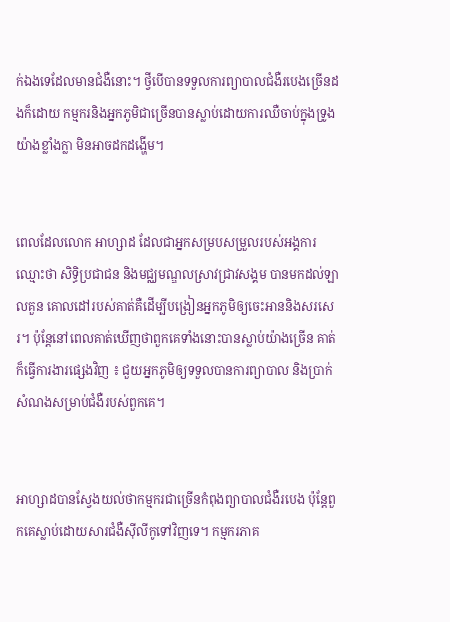ក់ឯងទេដែលមានជំងឺនោះ។ ថ្វីបើបានទទួលការព្យាបាលជំងឺរបេងច្រើនដងក៏ដោយ កម្មករនិងអ្នកភូមិជាច្រើនបានស្លាប់ដោយការឈឺចាប់ក្នុងទ្រូងយ៉ាងខ្លាំងក្លា មិនអាចដកដង្ហើម។


ពេលដែលលោក អាហ្សាដ ដែលជាអ្នកសម្របសម្រួលរបស់អង្គការឈ្មោះថា សិទ្ធិប្រជាជន និងមជ្ឈមណ្ឌលស្រាវជ្រាវសង្គម បានមកដល់ឡាលគួន គោលដៅរបស់គាត់គឺដើម្បីបង្រៀនអ្នកភូមិឲ្យចេះអាននិងសរសេរ។ ប៉ុន្តែនៅពេលគាត់ឃើញថាពួកគេទាំងនោះបានស្លាប់យ៉ាងច្រើន គាត់ក៏ធ្វើការងារផ្សេងវិញ ៖ ជួយអ្នកភូមិឲ្យទទួលបានការព្យាបាល និងប្រាក់សំណងសម្រាប់ជំងឺរបស់ពួកគេ។


អាហ្សាដបានស្វែងយល់ថាកម្មករជាច្រើនកំពុងព្យាបាលជំងឺរបេង ប៉ុន្តែពួកគេស្លាប់ដោយសារជំងឺស៊ីលីកូទៅវិញទេ។ កម្មករភាគ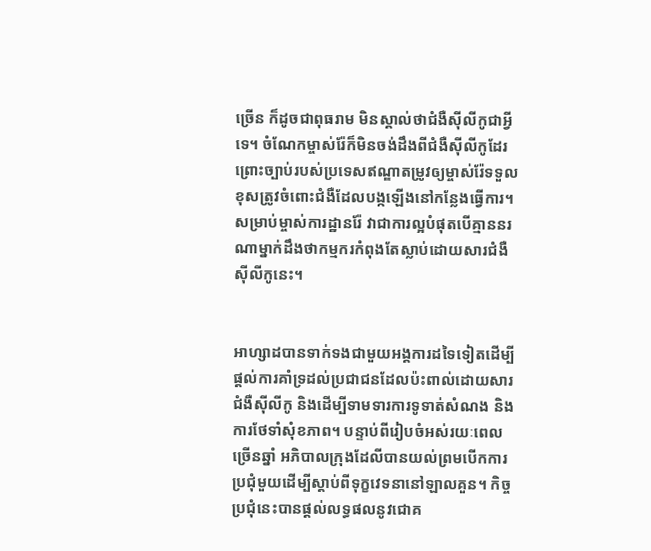ច្រើន ក៏ដូចជាពុធរាម មិនស្គាល់ថាជំងឺស៊ីលីកូជាអ្វីទេ។ ចំណែកម្ចាស់រ៉ែក៏មិនចង់ដឹងពីជំងឺស៊ីលីកូដែរ ព្រោះច្បាប់របស់ប្រទេសឥណ្ឌាតម្រូវឲ្យម្ចាស់រ៉ែទទួលខុសត្រូវចំពោះជំងឺដែលបង្កឡើងនៅកន្លែងធ្វើការ។ សម្រាប់ម្ចាស់ការដ្ឋានរ៉ែ វាជាការល្អបំផុតបើគ្មាននរណាម្នាក់ដឹងថាកម្មករកំពុងតែស្លាប់ដោយសារជំងឺស៊ីលីកូនេះ។


អាហ្សាដបានទាក់ទងជាមួយអង្គការដទៃទៀតដើម្បីផ្តល់ការគាំទ្រដល់ប្រជាជនដែលប៉ះពាល់ដោយសារជំងឺស៊ីលីកូ និងដើម្បីទាមទារការទូទាត់សំណង និងការថែទាំសុំខភាព។ បន្ទាប់ពីរៀបចំអស់រយៈពេលច្រើនឆ្នាំ អភិបាលក្រុងដែលីបានយល់ព្រមបើកការប្រជុំមួយដើម្បីស្តាប់ពីទុក្ខវេទនានៅឡាលគួន។ កិច្ចប្រជុំនេះបានផ្តល់លទ្ធផលនូវជោគ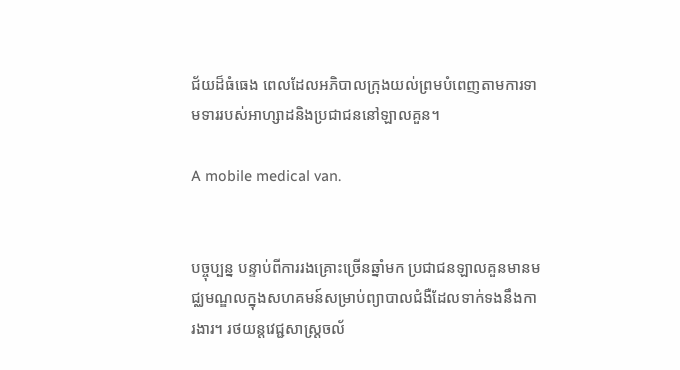ជ័យដ៏ធំធេង ពេលដែលអភិបាលក្រុងយល់ព្រមបំពេញតាមការទាមទាររបស់អាហ្សាដនិងប្រជាជននៅឡាលគួន។

A mobile medical van.


បច្ចុប្បន្ន បន្ទាប់ពីការរងគ្រោះច្រើនឆ្នាំមក ប្រជាជនឡាលគួនមានមជ្ឈមណ្ឌលក្នុងសហគមន៍សម្រាប់ព្យាបាលជំងឺដែលទាក់ទងនឹងការងារ។ រថយន្តវេជ្ជសាស្ត្រចល័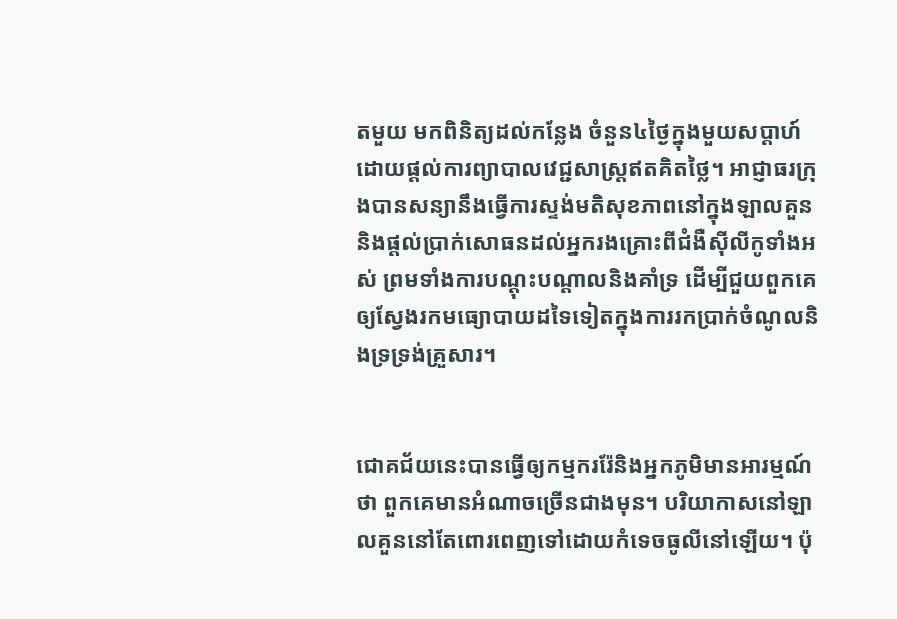តមួយ មកពិនិត្យដល់កន្លែង ចំនួន៤ថ្ងៃក្នុងមួយសប្តាហ៍ ដោយផ្តល់ការព្យាបាលវេជ្ជសាស្ត្រឥតគិតថ្លៃ។ អាជ្ញាធរក្រុងបានសន្យានឹងធ្វើការស្ទង់មតិសុខភាពនៅក្នុងឡាលគួន និងផ្តល់ប្រាក់សោធនដល់អ្នករងគ្រោះពីជំងឺស៊ីលីកូទាំងអស់ ព្រមទាំងការបណ្តុះបណ្តាលនិងគាំទ្រ ដើម្បីជួយពួកគេឲ្យស្វែងរកមធ្យោបាយដទៃទៀតក្នុងការរកប្រាក់ចំណូលនិងទ្រទ្រង់គ្រួសារ។


ជោគជ័យនេះបានធ្វើឲ្យកម្មកររ៉ែនិងអ្នកភូមិមានអារម្មណ៍ថា ពួកគេមានអំណាចច្រើនជាងមុន។ បរិយាកាសនៅឡាលគួននៅតែពោរពេញទៅដោយកំទេចធូលីនៅឡើយ។ ប៉ុ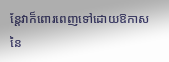ន្តែវាក៏ពោរពេញទៅដោយឱកាសនៃ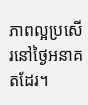ភាពល្អប្រសើរនៅថ្ងៃអនាគតដែរ។